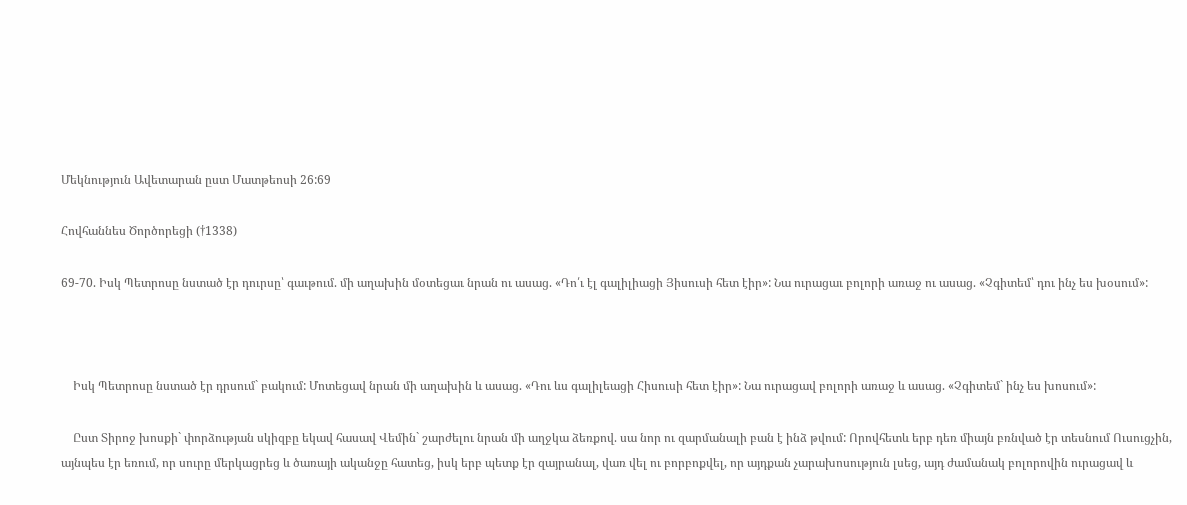Մեկնություն Ավետարան ըստ Մատթեոսի 26:69

Հովհաննես Ծործորեցի (†1338)

69-70. Իսկ Պետրոսը նստած էր դուրսը՝ գաւթում. մի աղախին մօտեցաւ նրան ու ասաց. «Դո՛ւ էլ գալիլիացի Յիսուսի հետ էիր»: Նա ուրացաւ բոլորի առաջ ու ասաց. «Չգիտեմ՝ դու ինչ ես խօսում»:



    Իսկ Պետրոսը նստած էր դրսում` բակում: Մոտեցավ նրան մի աղախին և ասաց. «Դու ևս գալիլեացի Հիսուսի հետ էիր»: Նա ուրացավ բոլորի առաջ և ասաց. «Չգիտեմ` ինչ ես խոսում»:

    Ըստ Տիրոջ խոսքի` փորձության սկիզբը եկավ հասավ Վեմին` շարժելու նրան մի աղջկա ձեռքով. սա նոր ու զարմանալի բան է ինձ թվում: Որովհետև երբ դեռ միայն բռնված էր տեսնում Ուսուցչին, այնպես էր եռում, որ սուրը մերկացրեց և ծառայի ականջը հատեց, իսկ երբ պետք էր զայրանալ, վառ վել ու բորբոքվել, որ այդքան չարախոսություն լսեց, այդ ժամանակ բոլորովին ուրացավ և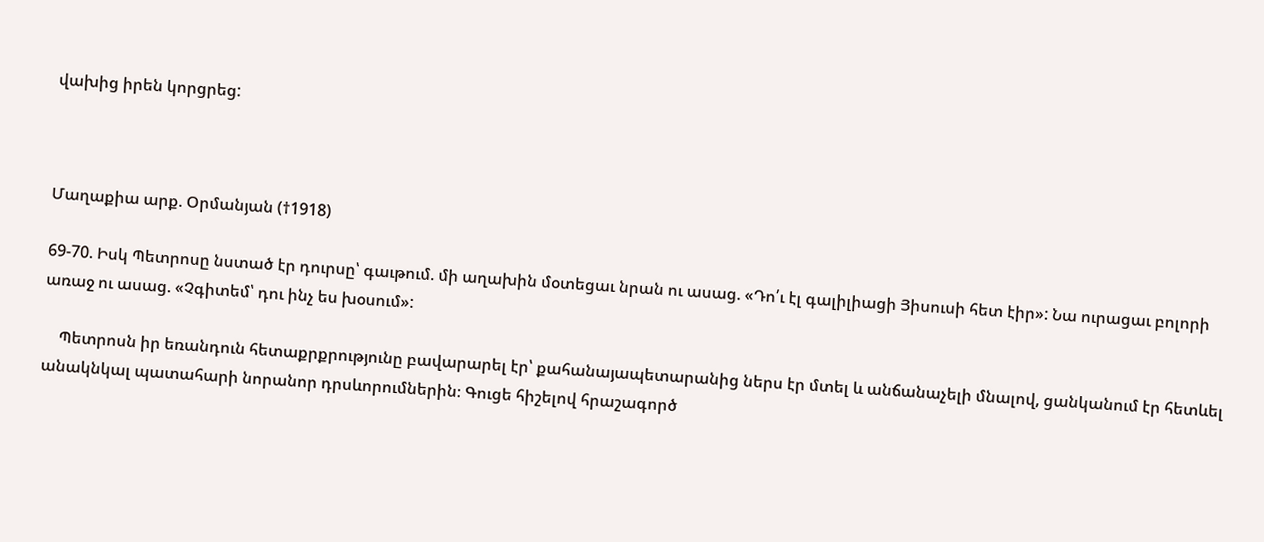վախից իրեն կորցրեց:



Մաղաքիա արք. Օրմանյան (†1918)

69-70. Իսկ Պետրոսը նստած էր դուրսը՝ գաւթում. մի աղախին մօտեցաւ նրան ու ասաց. «Դո՛ւ էլ գալիլիացի Յիսուսի հետ էիր»: Նա ուրացաւ բոլորի առաջ ու ասաց. «Չգիտեմ՝ դու ինչ ես խօսում»:

    Պետրոսն իր եռանդուն հետաքրքրությունը բավարարել էր՝ քահանայապետարանից ներս էր մտել և անճանաչելի մնալով, ցանկանում էր հետևել անակնկալ պատահարի նորանոր դրսևորումներին։ Գուցե հիշելով հրաշագործ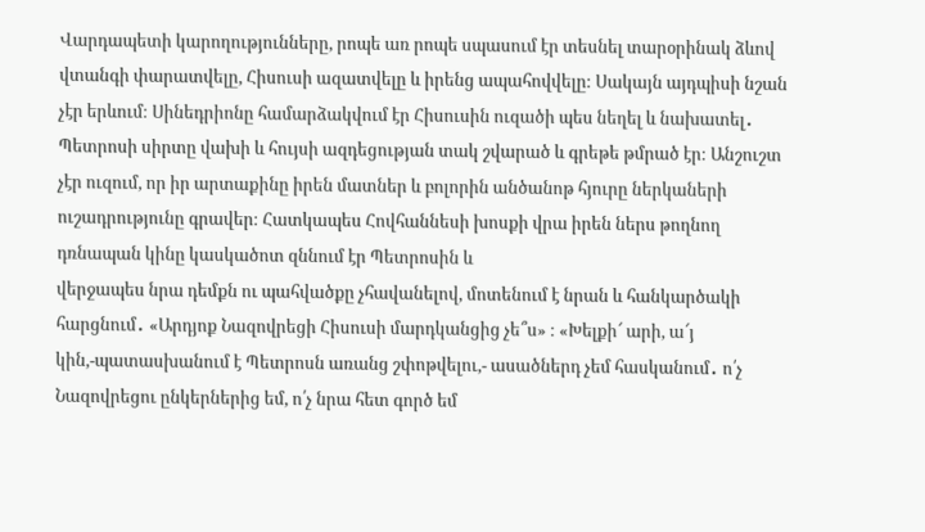Վարդապետի կարողությունները, րոպե առ րոպե սպասում էր տեսնել տարօրինակ ձևով վտանգի փարատվելը, Հիսուսի ազատվելը և իրենց ապահովվելը։ Սակայն այդպիսի նշան չէր երևում։ Սինեդրիոնը համարձակվում էր Հիսուսին ուզածի պես նեղել և նախատել․ Պետրոսի սիրտը վախի և հույսի ազդեցության տակ շվարած և գրեթե թմրած էր։ Անշուշտ չէր ուզում, որ իր արտաքինը իրեն մատներ և բոլորին անծանոթ հյուրը ներկաների ուշադրությունը գրավեր։ Հատկապես Հովհաննեսի խոսքի վրա իրեն ներս թողնող դռնապան կինը կասկածոտ զննում էր Պետրոսին և
վերջապես նրա դեմքն ու պահվածքը չհավանելով, մոտենում է նրան և հանկարծակի հարցնում․ «Արդյոք Նազովրեցի Հիսուսի մարդկանցից չե՞ս» ։ «Խելքի՜ արի, ա՜յ կին,-պատասխանում է Պետրոսն առանց շփոթվելու,- ասածներդ չեմ հասկանում․ ո՛չ Նազովրեցու ընկերներից եմ, ո՛չ նրա հետ գործ եմ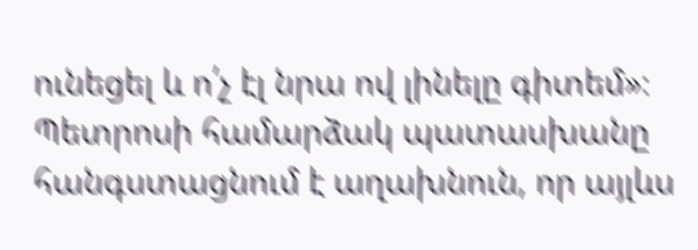ունեցել և ո՛չ էլ նրա ով լինելը գիտեմ»։ Պետրոսի համարձակ պատասխանը հանգստացնում է աղախնուն, որ այլևս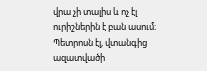վրա չի տալիս և ոչ էլ ուրիշներին է բան ասում։ Պետրոսն էլ, վտանգից ազատվածի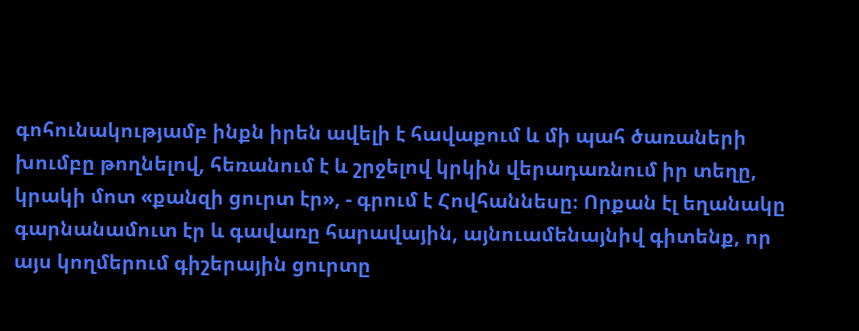գոհունակությամբ ինքն իրեն ավելի է հավաքում և մի պահ ծառաների խումբը թողնելով, հեռանում է և շրջելով կրկին վերադառնում իր տեղը, կրակի մոտ «քանզի ցուրտ էր», - գրում է Հովհաննեսը։ Որքան էլ եղանակը գարնանամուտ էր և գավառը հարավային, այնուամենայնիվ գիտենք, որ այս կողմերում գիշերային ցուրտը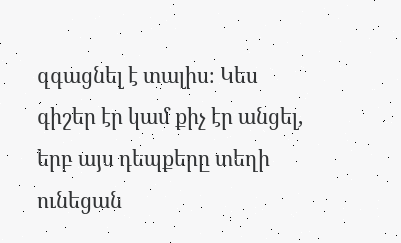զգացնել է տալիս։ Կես գիշեր էր կամ քիչ էր անցել, երբ այս դեպքերը տեղի ունեցան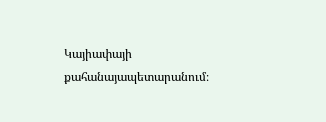Կայիափայի քահանայապետարանում։